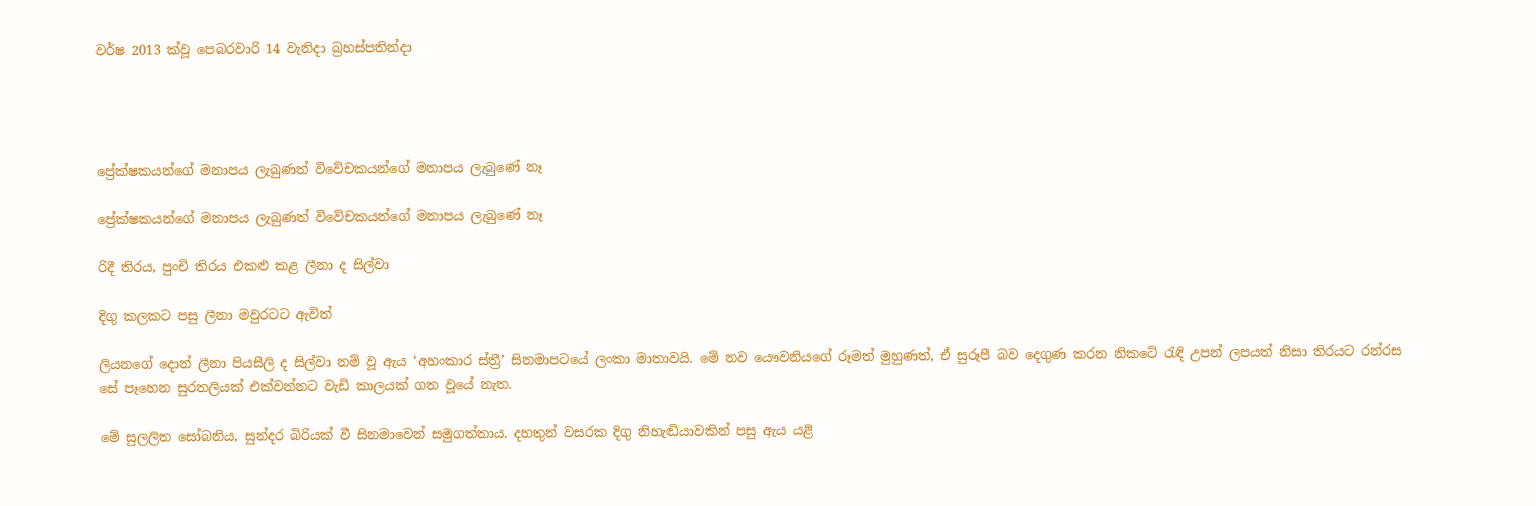වර්ෂ 2013 ක්වූ පෙබරවාරි 14 වැනිදා බ්‍රහස්පතින්දා




ප්‍රේක්ෂකයන්ගේ මනාපය ලැබුණත් විවේචකයන්ගේ මනාපය ලැබුණේ නෑ

ප්‍රේක්ෂකයන්ගේ මනාපය ලැබුණත් විවේචකයන්ගේ මනාපය ලැබුණේ නෑ

රිදී තිරය, පුංචි තිරය එකළු කළ ලීනා ද සිල්වා

දිගු කලකට පසු ලීනා මවුරටට ඇවිත්

ලියනගේ දොන් ලීනා පියසීලි ද සිල්වා නම් වූ ඇය ‘අහංකාර ස්ත්‍රී’ සිනමාපටයේ ලංකා මාතාවයි. මේ නව යෞවනියගේ රූමත් මුහුණත්, ඒ සුරූපී බව දෙගුණ කරන නිකටේ රැඳි උපන් ලපයත් නිසා තිරයට රන්රස සේ පෑහෙන සුරතලියක් එක්වන්නට වැඩි කාලයක් ගත වූයේ නැත.

මේ සුලලිත සෝබනිය, සුන්දර බිරියක් වී සිනමාවෙන් සමුගත්තාය. දහතුන් වසරක දිගු නිහැඬියාවකින් පසු ඇය යළි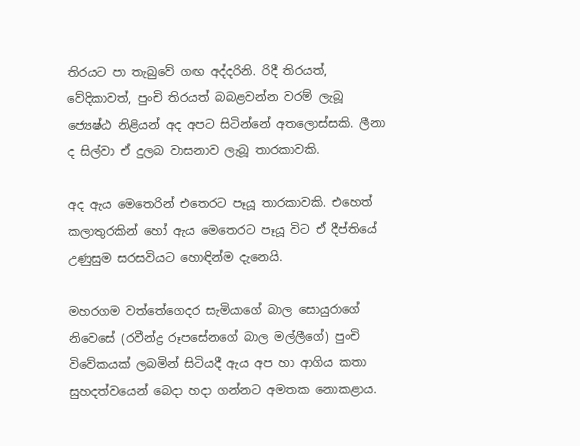තිරයට පා තැබුවේ ගඟ අද්දරිනි. රිදී තිරයත්, වේදිකාවත්, පුංචි තිරයත් බබළවන්න වරම් ලැබූ ජ්‍යෙෂ්ඨ නිළියන් අද අපට සිටින්නේ අතලොස්සකි. ලීනා ද සිල්වා ඒ දුලබ වාසනාව ලැබූ තාරකාවකි.

අද ඇය මෙතෙරින් එතෙරට පෑයූ තාරකාවකි. එහෙත් කලාතුරකින් හෝ ඇය මෙතෙරට පෑයූ විට ඒ දීප්තියේ උණුසුම සරසවියට හොඳින්ම දැනෙයි.

මහරගම වත්තේගෙදර සැමියාගේ බාල සොයුරාගේ නිවෙසේ (රවීන්ද්‍ර රූපසේනගේ බාල මල්ලීගේ) පුංචි විවේකයක් ලබමින් සිටියදී ඇය අප හා ආගිය කතා සුහදත්වයෙන් බෙදා හදා ගන්නට අමතක නොකළාය.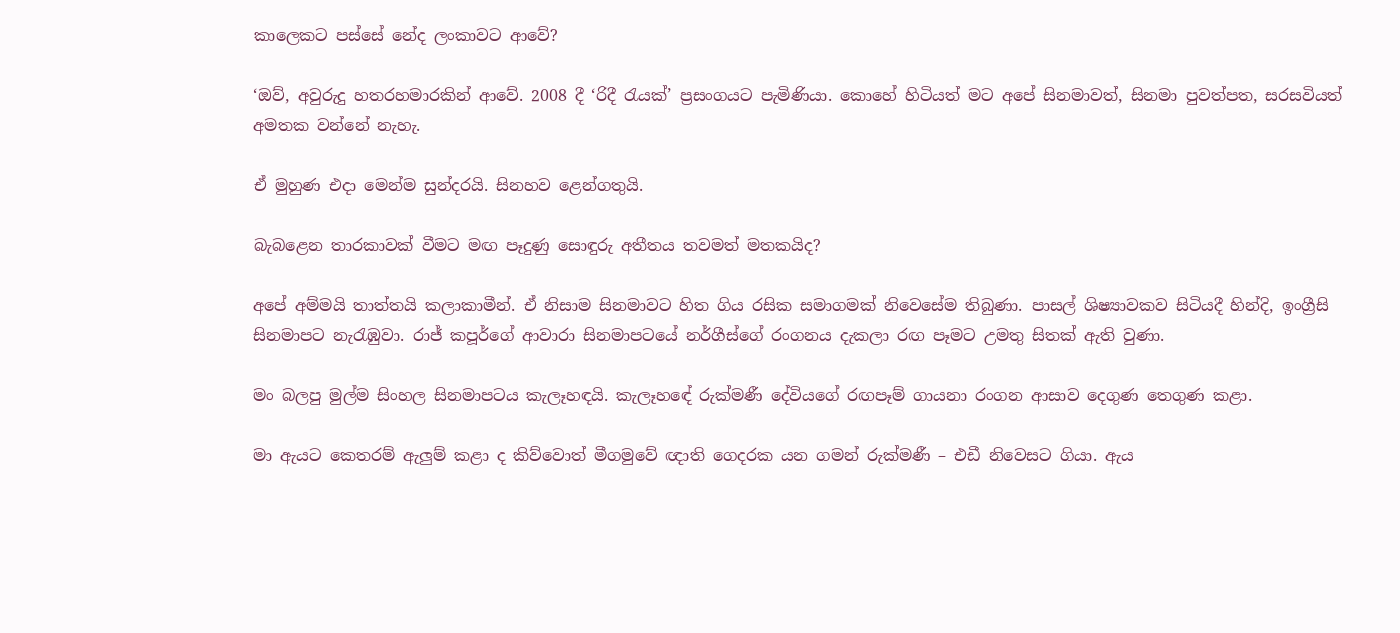කාලෙකට පස්සේ නේද ලංකාවට ආවේ?

‘ඔව්, අවුරුදු හතරහමාරකින් ආවේ. 2008 දී ‘රිදී රැයක්’ ප්‍රසංගයට පැමිණියා. කොහේ හිටියත් මට අපේ සිනමාවත්, සිනමා පුවත්පත, සරසවියත් අමතක වන්නේ නැහැ.

ඒ මුහුණ එදා මෙන්ම සුන්දරයි. සිනහව ළෙන්ගතුයි.

බැබළෙන තාරකාවක් වීමට මඟ පෑදුණු සොඳුරු අතීතය තවමත් මතකයිද?

අපේ අම්මයි තාත්තයි කලාකාමීන්. ඒ නිසාම සිනමාවට හිත ගිය රසික සමාගමක් නිවෙසේම තිබුණා. පාසල් ශිෂ්‍යාවකව සිටියදී හින්දි, ඉංග්‍රීසි සිනමාපට නැරැඹුවා. රාජ් කපූර්ගේ ආවාරා සිනමාපටයේ නර්ගීස්ගේ රංගනය දැකලා රඟ පෑමට උමතු සිතක් ඇති වුණා.

මං බලපු මුල්ම සිංහල සිනමාපටය කැලෑහඳයි. කැලෑහඳේ රුක්මණී දේවියගේ රඟපෑම් ගායනා රංගන ආසාව දෙගුණ තෙගුණ කළා.

මා ඇයට කෙතරම් ඇලුම් කළා ද කිව්වොත් මීගමුවේ ඥාති ගෙදරක යන ගමන් රුක්මණී – එඩී නිවෙසට ගියා. ඇය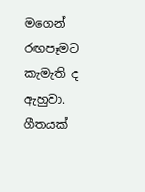මගෙන් රඟපෑමට කැමැති ද ඇහුවා. ගීතයක්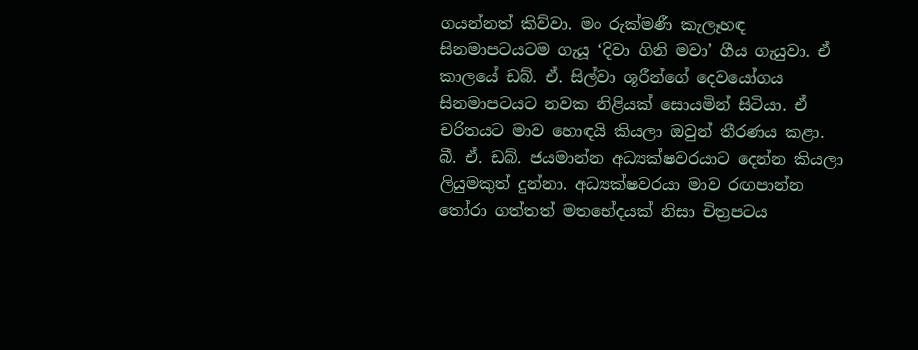ගයන්නත් කිව්වා. මං රුක්මණී කැලෑහඳ සිනමාපටයටම ගැයූ ‘දිවා ගිනි මවා’ ගීය ගැයුවා. ඒ කාලයේ ඩබ්. ඒ. සිල්වා ශූරීන්ගේ දෙවයෝගය සිනමාපටයට නවක නිළියක් සොයමින් සිටියා. ඒ චරිතයට මාව හොඳයි කියලා ඔවුන් තීරණය කළා. බී. ඒ. ඩබ්. ජයමාන්න අධ්‍යක්ෂවරයාට දෙන්න කියලා ලියුමකුත් දුන්නා. අධ්‍යක්ෂවරයා මාව රඟපාන්න තෝරා ගත්තත් මතභේදයක් නිසා චිත්‍රපටය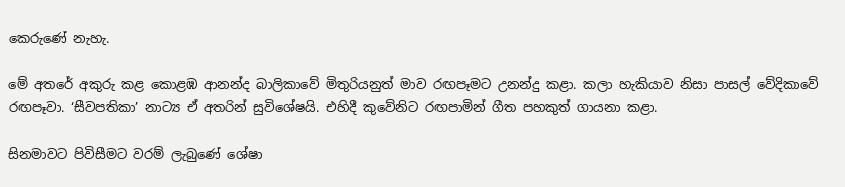කෙරුණේ නැහැ.

මේ අතරේ අකුරු කළ කොළඹ ආනන්ද බාලිකාවේ මිතුරියනුත් මාව රඟපෑමට උනන්දු කළා. කලා හැකියාව නිසා පාසල් වේදිකාවේ රඟපෑවා. ‘සීවපතිකා’ නාට්‍ය ඒ අතරින් සුවිශේෂයි. එහිදී කුවේනිට රඟපාමින් ගීත පහකුත් ගායනා කළා.

සිනමාවට පිවිසීමට වරම් ලැබුණේ ශේෂා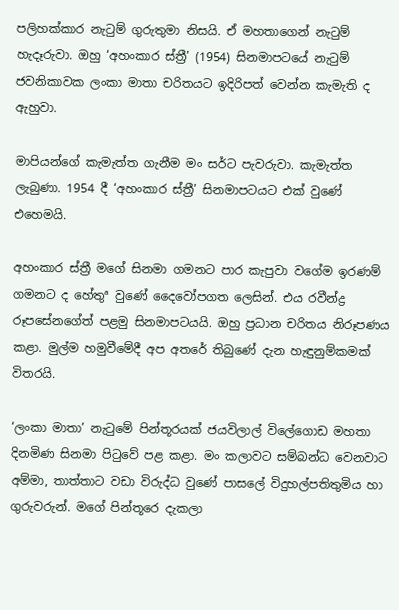පලිහක්කාර නැටුම් ගුරුතුමා නිසයි. ඒ මහතාගෙන් නැටුම් හැදෑරුවා. ඔහු ‘අහංකාර ස්ත්‍රී’ (1954) සිනමාපටයේ නැටුම් ජවනිකාවක ලංකා මාතා චරිතයට ඉදිරිපත් වෙන්න කැමැති ද ඇහුවා.

මාපියන්ගේ කැමැත්ත ගැනීම මං සර්ට පැවරුවා. කැමැත්ත ලැබුණා. 1954 දී ‘අහංකාර ස්ත්‍රී’ සිනමාපටයට එක් වුණේ එහෙමයි.

අහංකාර ස්ත්‍රී මගේ සිනමා ගමනට පාර කැපුවා වගේම ඉරණම් ගමනට ද හේතුª වුණේ දෛවෝපගත ලෙසින්. එය රවීන්ද්‍ර රූපසේනගේත් පළමු සිනමාපටයයි. ඔහු ප්‍රධාන චරිතය නිරූපණය කළා. මුල්ම හමුවීමේදී අප අතරේ තිබුණේ දැන හැඳුනුම්කමක් විතරයි.

‘ලංකා මාතා’ නැටුමේ පින්තූරයක් ජයවිලාල් විලේගොඩ මහතා දිනමිණ සිනමා පිටුවේ පළ කළා. මං කලාවට සම්බන්ධ වෙනවාට අම්මා, තාත්තාට වඩා විරුද්ධ වුණේ පාසලේ විදුහල්පතිතුමිය හා ගුරුවරුන්. මගේ පින්තූරෙ දැකලා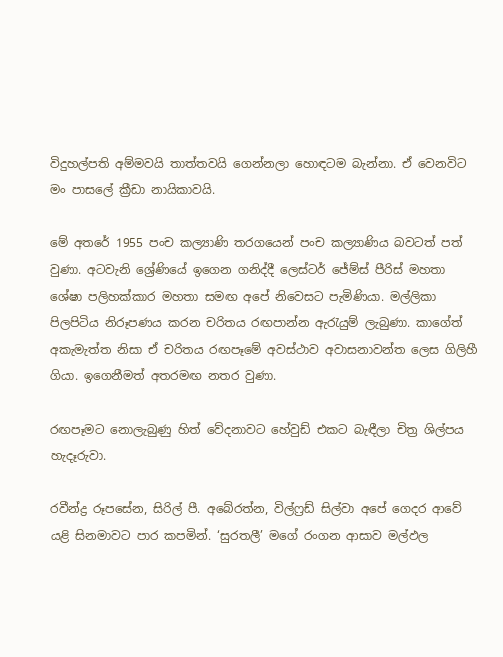විදුහල්පති අම්මවයි තාත්තවයි ගෙන්නලා හොඳටම බැන්නා. ඒ වෙනවිට මං පාසලේ ක්‍රීඩා නායිකාවයි.

මේ අතරේ 1955 පංච කල්‍යාණි තරගයෙන් පංච කල්‍යාණිය බවටත් පත් වුණා. අටවැනි ශ්‍රේණියේ ඉගෙන ගනිද්දී ලෙස්ටර් ජේම්ස් පීරිස් මහතා ශේෂා පලිහක්කාර මහතා සමඟ අපේ නිවෙසට පැමිණියා. මල්ලිකා පිලපිටිය නිරූපණය කරන චරිතය රඟපාන්න ඇරැයුම් ලැබුණා. කාගේත් අකැමැත්ත නිසා ඒ චරිතය රඟපෑමේ අවස්ථාව අවාසනාවන්ත ලෙස ගිලිහී ගියා. ඉගෙනීමත් අතරමඟ නතර වුණා.

රඟපෑමට නොලැබුණු හිත් වේදනාවට හේවුඩ් එකට බැඳීලා චිත්‍ර ශිල්පය හැදෑරුවා.

රවීන්ද්‍ර රූපසේන, සිරිල් පී. අබේරත්න, විල්ෆ්‍රඩ් සිල්වා අපේ ගෙදර ආවේ යළි සිනමාවට පාර කපමින්. ‘සුරතලී’ මගේ රංගන ආසාව මල්ඵල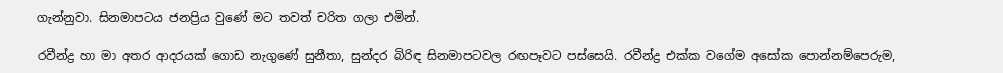ගැන්නුවා. සිනමාපටය ජනප්‍රිය වුණේ මට තවත් චරිත ගලා එමින්.

රවීන්ද්‍ර හා මා අතර ආදරයක් ගොඩ නැගුණේ සුනීතා, සුන්දර බිරිඳ සිනමාපටවල රඟපෑවට පස්සෙයි. රවීන්ද්‍ර එක්ක වගේම අසෝක පොන්නම්පෙරුම,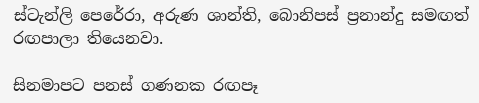ස්ටැන්ලි පෙරේරා, අරුණ ශාන්ති, බොනිපස් ප්‍රනාන්දු සමඟත් රඟපාලා තියෙනවා.

සිනමාපට පනස් ගණනක රඟපෑ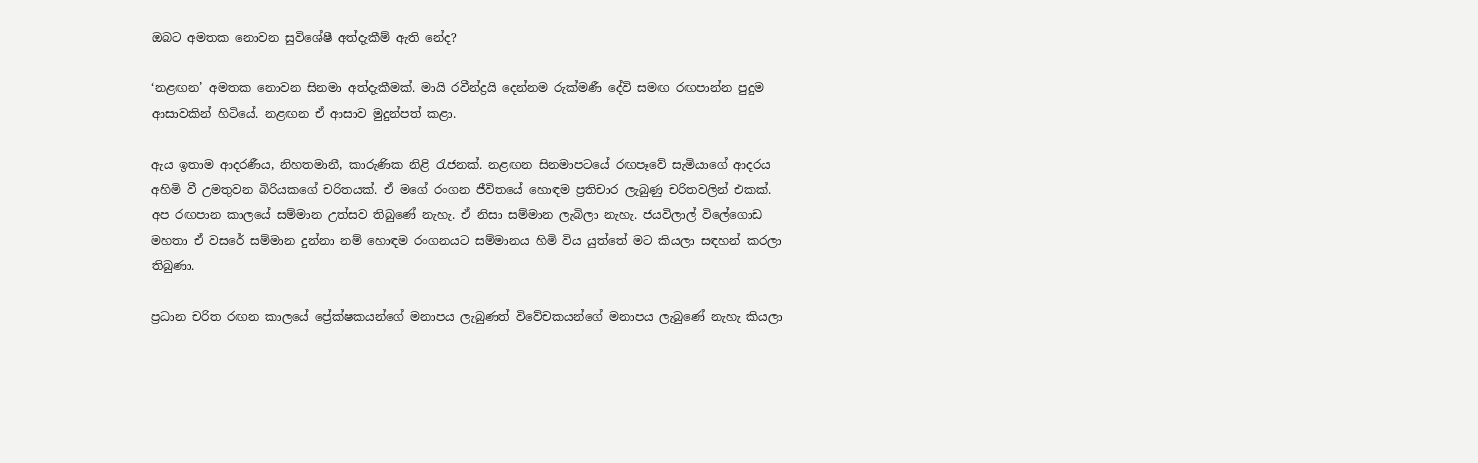ඔබට අමතක නොවන සුවිශේෂී අත්දැකීම් ඇති නේද?

‘නළඟන’ අමතක නොවන සිනමා අත්දැකීමක්. මායි රවීන්ද්‍රයි දෙන්නම රුක්මණී දේවි සමඟ රඟපාන්න පුදුම ආසාවකින් හිටියේ. නළඟන ඒ ආසාව මුදුන්පත් කළා.

ඇය ඉතාම ආදරණීය, නිහතමානී, කාරුණික නිළි රැජනක්. නළඟන සිනමාපටයේ රඟපෑවේ සැමියාගේ ආදරය අහිමි වී උමතුවන බිරියකගේ චරිතයක්. ඒ මගේ රංගන ජීවිතයේ හොඳම ප්‍රතිචාර ලැබුණු චරිතවලින් එකක්. අප රඟපාන කාලයේ සම්මාන උත්සව තිබුණේ නැහැ. ඒ නිසා සම්මාන ලැබිලා නැහැ. ජයවිලාල් විලේගොඩ මහතා ඒ වසරේ සම්මාන දුන්නා නම් හොඳම රංගනයට සම්මානය හිමි විය යුත්තේ මට කියලා සඳහන් කරලා තිබුණා.

ප්‍රධාන චරිත රඟන කාලයේ ප්‍රේක්ෂකයන්ගේ මනාපය ලැබුණත් විවේචකයන්ගේ මනාපය ලැබුණේ නැහැ කියලා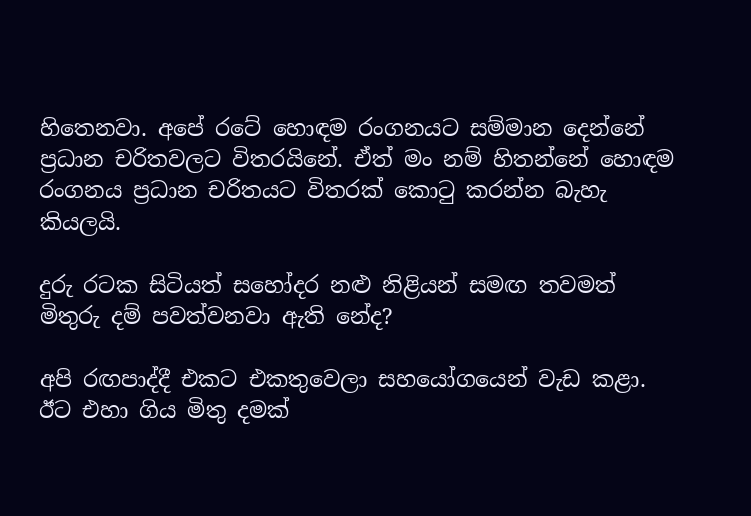හිතෙනවා. අපේ රටේ හොඳම රංගනයට සම්මාන දෙන්නේ ප්‍රධාන චරිතවලට විතරයිනේ. ඒත් මං නම් හිතන්නේ හොඳම රංගනය ප්‍රධාන චරිතයට විතරක් කොටු කරන්න බැහැ කියලයි.

දුරු රටක සිටියත් සහෝදර නළු නිළියන් සමඟ තවමත් මිතුරු දම් පවත්වනවා ඇති නේද?

අපි රඟපාද්දී එකට එකතුවෙලා සහයෝගයෙන් වැඩ කළා. ඊට එහා ගිය මිතු දමක්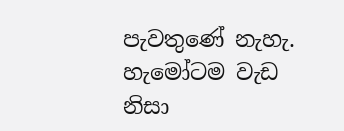පැවතුණේ නැහැ. හැමෝටම වැඩ නිසා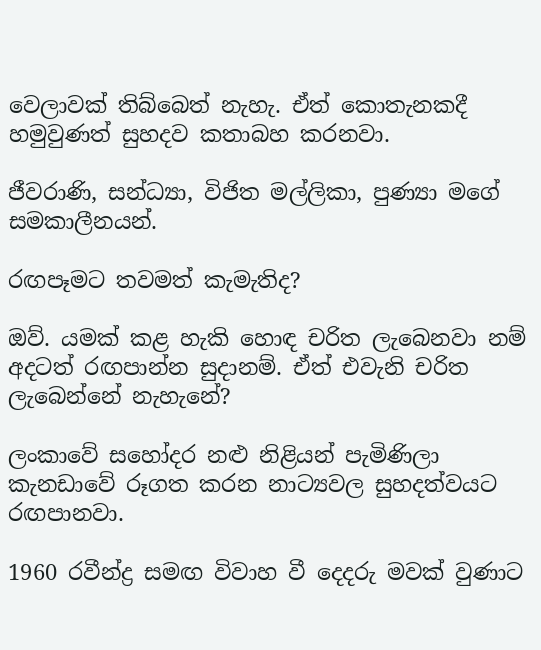වෙලාවක් තිබ්බෙත් නැහැ. ඒත් කොතැනකදී හමුවුණත් සුහදව කතාබහ කරනවා.

ජීවරාණි, සන්ධ්‍යා, විජිත මල්ලිකා, පුණ්‍යා මගේ සමකාලීනයන්.

රඟපෑමට තවමත් කැමැතිද?

ඔව්. යමක් කළ හැකි හොඳ චරිත ලැබෙනවා නම් අදටත් රඟපාන්න සුදානම්. ඒත් එවැනි චරිත ලැබෙන්නේ නැහැනේ?

ලංකාවේ සහෝදර නළු නිළියන් පැමිණිලා කැනඩාවේ රූගත කරන නාට්‍යවල සුහදත්වයට රඟපානවා.

1960 රවීන්ද්‍ර සමඟ විවාහ වී දෙදරු මවක් වුණාට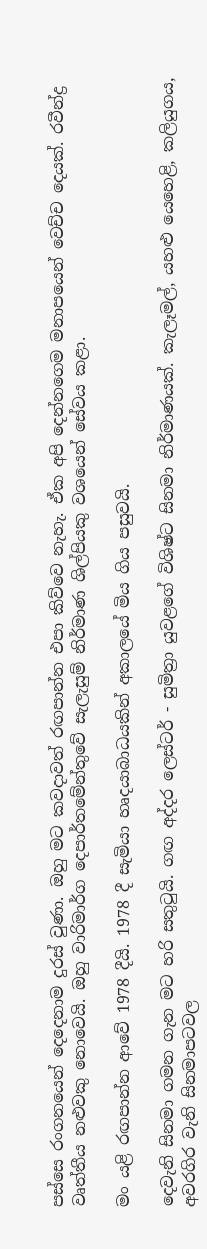පස්සෙ රංගනයෙන් දෙදෙනාම දුරස් වුණා. ඔහු මට කවදාවත් රඟපාන්න එපා කිව්වෙ නැහැ. ඒක අපි දෙන්නගෙම මනාපයෙන් වෙච්ච දෙයක්. රවීන්ද්‍ර වෘත්තීය නළුවකු නොවෙයි. ඔහු වාරිමාර්ග දෙපාර්තමේන්තුවේ සැලැසුම් නිර්මාණ ශිල්පියකු වශයෙන් සේවය කළා.

මං යළි රඟපාන්න ආවේ 1978 දීයි. 1978 දී සැමියා හෘදයාබාධයකින් අකාලයේ මිය ගිය පසුවයි.

දෙවැනි සිනමා ගමන ගැන මට හරි සතුටුයි. ගඟ අද්දර ලෙස්ටර් - සුමිත්‍රා යුවළගේ විශිෂ්ට සිනමා නිර්මාණයක්. කැලෑමල්, යහළු යෙහෙළි, කලියුගය, අවරගිර වැනි සිනමාපටවල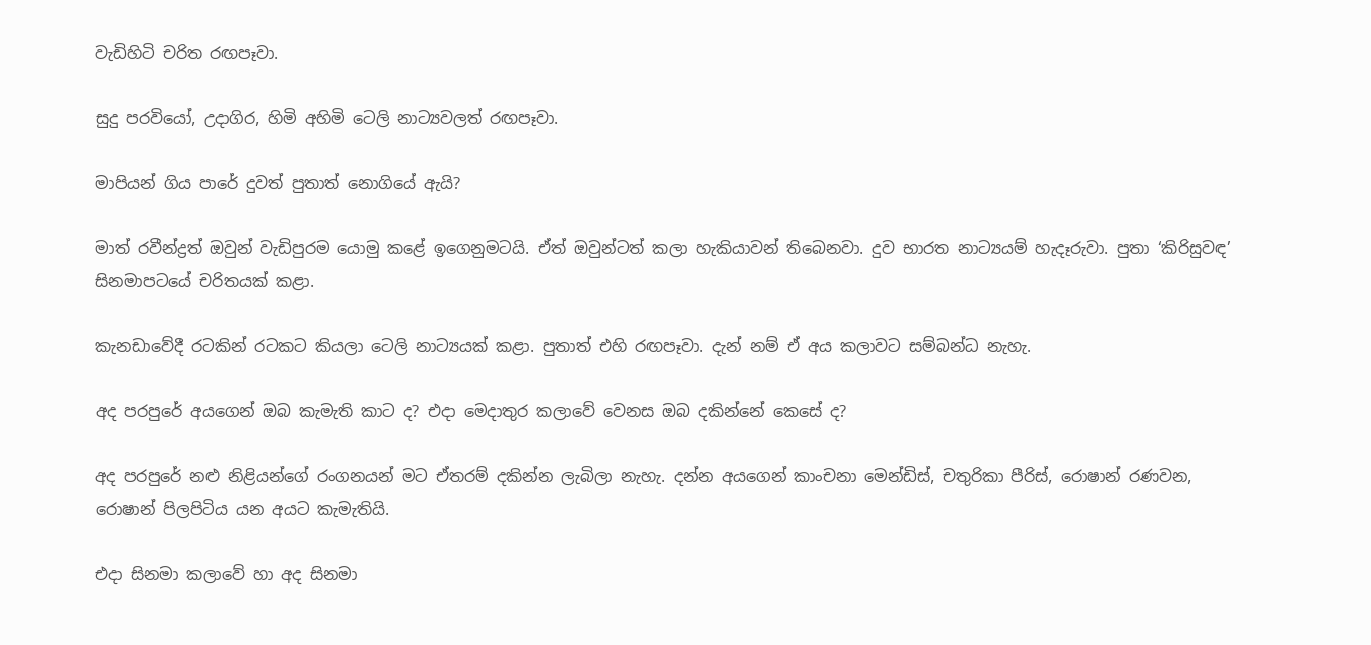වැඩිහිටි චරිත රඟපෑවා.

සුදු පරවියෝ, උදාගිර, හිමි අහිමි ටෙලි නාට්‍යවලත් රඟපෑවා.

මාපියන් ගිය පාරේ දුවත් පුතාත් නොගියේ ඇයි?

මාත් රවීන්ද්‍රත් ඔවුන් වැඩිපුරම යොමු කළේ ඉගෙනුමටයි. ඒත් ඔවුන්ටත් කලා හැකියාවන් තිබෙනවා. දුව භාරත නාට්‍යයම් හැදෑරුවා. පුතා ‘කිරිසුවඳ’ සිනමාපටයේ චරිතයක් කළා.

කැනඩාවේදී රටකින් රටකට කියලා ටෙලි නාට්‍යයක් කළා. පුතාත් එහි රඟපෑවා. දැන් නම් ඒ අය කලාවට සම්බන්ධ නැහැ.

අද පරපුරේ අයගෙන් ඔබ කැමැති කාට ද? එදා මෙදාතුර කලාවේ වෙනස ඔබ දකින්නේ කෙසේ ද?

අද පරපුරේ නළු නිළියන්ගේ රංගනයන් මට ඒතරම් දකින්න ලැබිලා නැහැ. දන්න අයගෙන් කාංචනා මෙන්ඩිස්, චතුරිකා පීරිස්, රොෂාන් රණවන, රොෂාන් පිලපිටිය යන අයට කැමැතියි.

එදා සිනමා කලාවේ හා අද සිනමා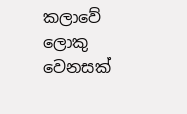කලාවේ ලොකු වෙනසක්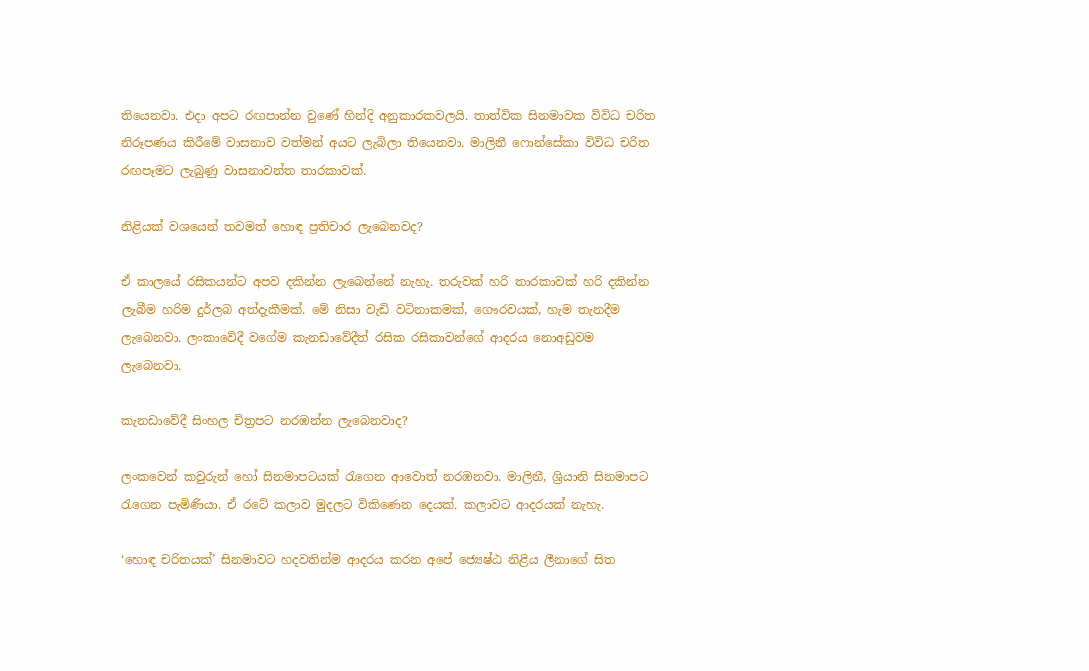තියෙනවා. එදා අපට රඟපාන්න වුණේ හින්දි අනුකාරකවලයි. තාත්වික සිනමාවක විවිධ චරිත නිරූපණය කිරීමේ වාසනාව වත්මන් අයට ලැබිලා තියෙනවා. මාලිනී ෆොන්සේකා විවිධ චරිත රඟපෑමට ලැබුණු වාසනාවන්ත තාරකාවක්.

නිළියක් වශයෙන් තවමත් හොඳ ප්‍රතිචාර ලැබෙනවද?

ඒ කාලයේ රසිකයන්ට අපව දකින්න ලැබෙන්නේ නැහැ. තරුවක් හරි තාරකාවක් හරි දකින්න ලැබීම හරිම දුර්ලබ අත්දැකීමක්. මේ නිසා වැඩි වටිනාකමක්, ගෞරවයක්, හැම තැනදීම ලැබෙනවා. ලංකාවේදී වගේම කැනඩාවේදීත් රසික රසිකාවන්ගේ ආදරය නොඅඩුවම ලැබෙනවා.

කැනඩාවේදී සිංහල චිත්‍රපට නරඹන්න ලැබෙනවාද?

ලංකවෙන් කවුරුන් හෝ සිනමාපටයක් රැගෙන ආවොත් නරඹනවා. මාලිනී, ශ්‍රියානි සිනමාපට රැගෙන පැමිණියා. ඒ රටේ කලාව මුදලට විකිණෙන දෙයක්. කලාවට ආදරයක් නැහැ.

‘හොඳ චරිතයක්’ සිනමාවට හදවතින්ම ආදරය කරන අපේ ජ්‍යෙෂ්ඨ නිළිය ලීනාගේ සිත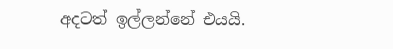අදටත් ඉල්ලන්නේ එයයි.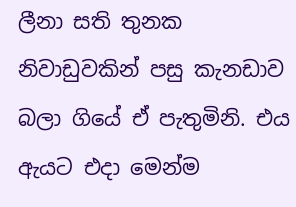ලීනා සති තුනක නිවාඩුවකින් පසු කැනඩාව බලා ගියේ ඒ පැතුමිනි. එය ඇයට එදා මෙන්ම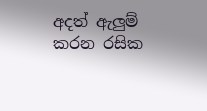අදත් ඇලුම් කරන රසික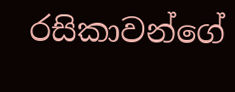රසිකාවන්ගේ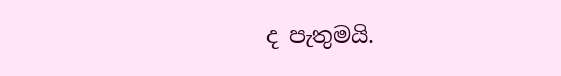ද පැතුමයි.